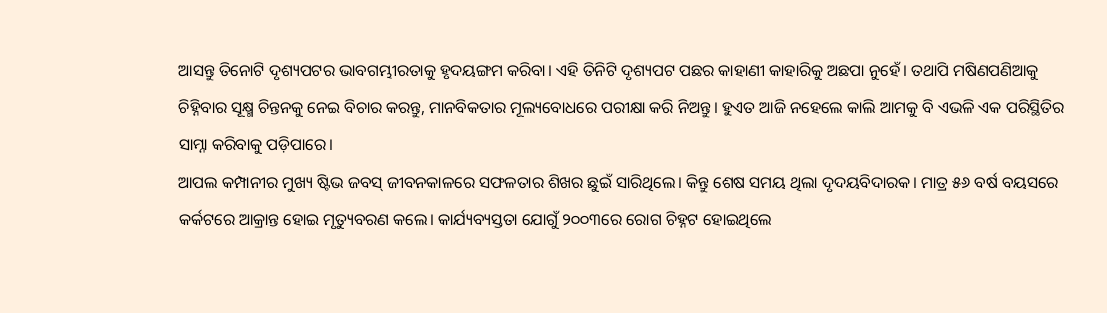ଆସନ୍ତୁ ତିନୋଟି ଦୃଶ୍ୟପଟର ଭାବଗମ୍ଭୀରତାକୁ ହୃଦୟଙ୍ଗମ କରିବା। ଏହି ତିନିଟି ଦୃଶ୍ୟପଟ ପଛର କାହାଣୀ କାହାରିକୁ ଅଛପା ନୁହେଁ। ତଥାପି ମଷିଣପଣିଆକୁ ଚିହ୍ନିବାର ସୂକ୍ଷ୍ମ ଚିନ୍ତନକୁ ନେଇ ବିଚାର କରନ୍ତୁ, ମାନବିକତାର ମୂଲ୍ୟବୋଧରେ ପରୀକ୍ଷା କରି ନିଅନ୍ତୁ। ହୁଏତ ଆଜି ନହେଲେ କାଲି ଆମକୁ ବି ଏଭଳି ଏକ ପରିସ୍ଥିତିର ସାମ୍ନା କରିବାକୁ ପଡ଼ିପାରେ।
ଆପଲ କମ୍ପାନୀର ମୁଖ୍ୟ ଷ୍ଟିଭ ଜବସ୍ ଜୀବନକାଳରେ ସଫଳତାର ଶିଖର ଛୁଇଁ ସାରିଥିଲେ। କିନ୍ତୁ ଶେଷ ସମୟ ଥିଲା ଦୃଦୟବିଦାରକ। ମାତ୍ର ୫୬ ବର୍ଷ ବୟସରେ କର୍କଟରେ ଆକ୍ରାନ୍ତ ହୋଇ ମୃତ୍ୟୁବରଣ କଲେ। କାର୍ଯ୍ୟବ୍ୟସ୍ତତା ଯୋଗୁଁ ୨୦୦୩ରେ ରୋଗ ଚିହ୍ନଟ ହୋଇଥିଲେ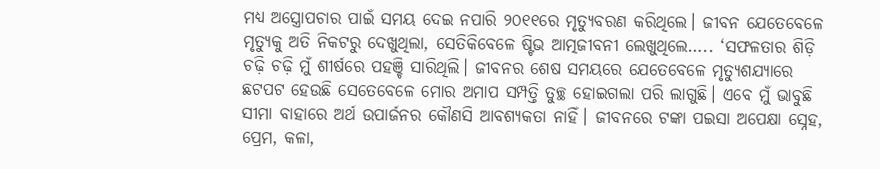ମଧ୍ୟ ଅସ୍ତ୍ରୋପଚାର ପାଇଁ ସମୟ ଦେଇ ନପାରି ୨୦୧୧ରେ ମୃତ୍ୟୁବରଣ କରିଥିଲେ। ଜୀବନ ଯେତେବେଳେ ମୃତ୍ୟୁକୁ ଅତି ନିକଟରୁ ଦେଖୁଥିଲା, ସେତିକିବେଳେ ଷ୍ଟିଭ ଆତ୍ମଜୀବନୀ ଲେଖୁଥିଲେ….. ‘ସଫଳତାର ଶିଡ଼ି ଚଢ଼ି ଚଢ଼ି ମୁଁ ଶୀର୍ଷରେ ପହଞ୍ଚି ସାରିଥିଲି। ଜୀବନର ଶେଷ ସମୟରେ ଯେତେବେଳେ ମୃତ୍ୟୁଶଯ୍ୟାରେ ଛଟପଟ ହେଉଛି ସେତେବେଳେ ମୋର ଅମାପ ସମ୍ପତ୍ତି ତୁଚ୍ଛ ହୋଇଗଲା ପରି ଲାଗୁଛି। ଏବେ ମୁଁ ଭାବୁଛି ସୀମା ବାହାରେ ଅର୍ଥ ଉପାର୍ଜନର କୌଣସି ଆବଶ୍ୟକତା ନାହିଁ। ଜୀବନରେ ଟଙ୍କା ପଇସା ଅପେକ୍ଷା ସ୍ନେହ, ପ୍ରେମ, କଳା,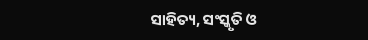ସାହିତ୍ୟ, ସଂସ୍କୃତି ଓ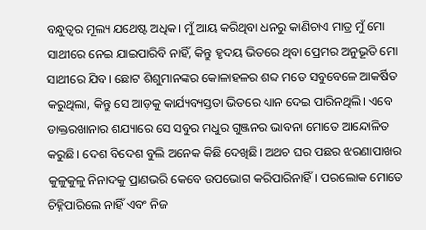ବନ୍ଧୁତ୍ୱର ମୂଲ୍ୟ ଯଥେଷ୍ଟ ଅଧିକ। ମୁଁ ଆୟ କରିଥିବା ଧନରୁ କାଣିଚାଏ ମାତ୍ର ମୁଁ ମୋ ସାଥୀରେ ନେଇ ଯାଇପାରିବି ନାହିଁ, କିନ୍ତୁ ହୃଦୟ ଭିତରେ ଥିବା ପ୍ରେମର ଅନୁଭୂତି ମୋ ସାଥୀରେ ଯିବ। ଛୋଟ ଶିଶୁମାନଙ୍କର କୋଳାହଳର ଶବ୍ଦ ମତେ ସବୁବେଳେ ଆକର୍ଷିତ କରୁଥିଲା, କିନ୍ତୁ ସେ ଆଡ଼କୁ କାର୍ଯ୍ୟବ୍ୟସ୍ତତା ଭିତରେ ଧ୍ୟାନ ଦେଇ ପାରିନଥିଲି। ଏବେ ଡାକ୍ତରଖାନାର ଶଯ୍ୟାରେ ସେ ସବୁର ମଧୁର ଗୁଞ୍ଜନର ଭାବନା ମୋତେ ଆନ୍ଦୋଳିତ କରୁଛି। ଦେଶ ବିଦେଶ ବୁଲି ଅନେକ କିଛି ଦେଖିଛି। ଅଥଚ ଘର ପଛର ଝରଣାପାଖର କୁଳୁକୁଳୁ ନିନାଦକୁ ପ୍ରାଣଭରି କେବେ ଉପଭୋଗ କରିପାରିନାହିଁ। ପରଲୋକ ମୋତେ ଚିହ୍ନିପାରିଲେ ନାହିଁ ଏବଂ ନିଜ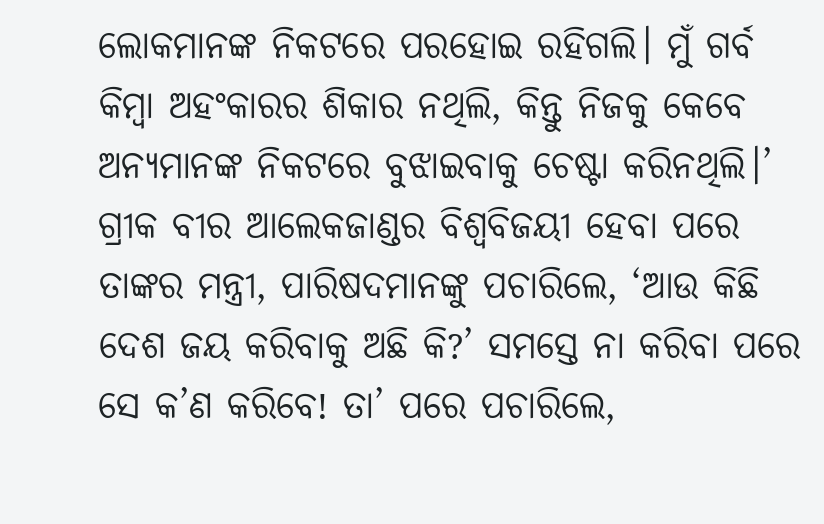ଲୋକମାନଙ୍କ ନିକଟରେ ପରହୋଇ ରହିଗଲି। ମୁଁ ଗର୍ବ କିମ୍ବା ଅହଂକାରର ଶିକାର ନଥିଲି, କିନ୍ତୁ ନିଜକୁ କେବେ ଅନ୍ୟମାନଙ୍କ ନିକଟରେ ବୁଝାଇବାକୁ ଚେଷ୍ଟା କରିନଥିଲି।’
ଗ୍ରୀକ ବୀର ଆଲେକଜାଣ୍ଡର ବିଶ୍ୱବିଜୟୀ ହେବା ପରେ ତାଙ୍କର ମନ୍ତ୍ରୀ, ପାରିଷଦମାନଙ୍କୁ ପଚାରିଲେ, ‘ଆଉ କିଛି ଦେଶ ଜୟ କରିବାକୁ ଅଛି କି?’ ସମସ୍ତେ ନା କରିବା ପରେ ସେ କ’ଣ କରିବେ! ତା’ ପରେ ପଚାରିଲେ,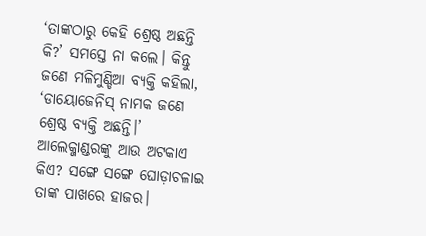‘ତାଙ୍କଠାରୁ କେହି ଶ୍ରେଷ୍ଠ ଅଛନ୍ତି କି?’ ସମସ୍ତେ ନା କଲେ। କିନ୍ତୁ ଜଣେ ମଳିମୁଣ୍ଡିଆ ବ୍ୟକ୍ତି କହିଲା, ‘ଡାୟୋଜେନିସ୍ ନାମକ ଜଣେ ଶ୍ରେଷ୍ଠ ବ୍ୟକ୍ତି ଅଛନ୍ତି।’ ଆଲେକ୍ଜାଣ୍ଡରଙ୍କୁ ଆଉ ଅଟକାଏ କିଏ? ସଙ୍ଗେ ସଙ୍ଗେ ଘୋଡ଼ାଚଳାଇ ତାଙ୍କ ପାଖରେ ହାଜର।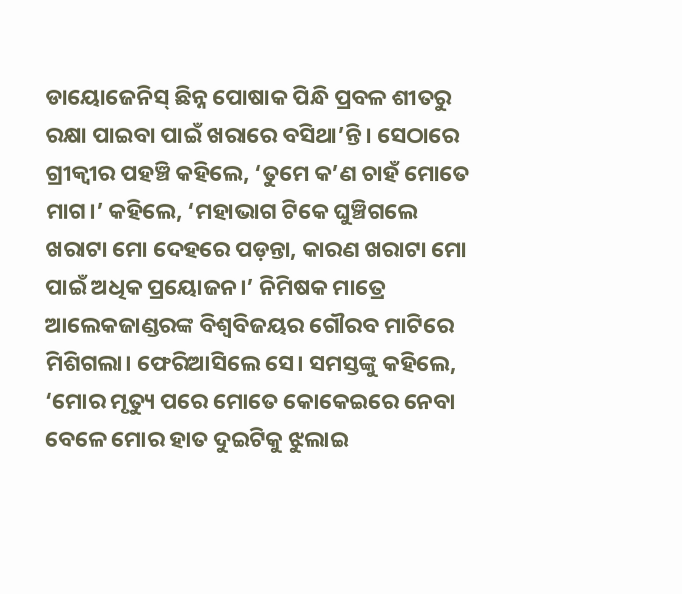ଡାୟୋଜେନିସ୍ ଛିନ୍ନ ପୋଷାକ ପିନ୍ଧି ପ୍ରବଳ ଶୀତରୁ ରକ୍ଷା ପାଇବା ପାଇଁ ଖରାରେ ବସିଥା’ନ୍ତି। ସେଠାରେ ଗ୍ରୀକ୍ବୀର ପହଞ୍ଚି କହିଲେ, ‘ତୁମେ କ’ଣ ଚାହଁ ମୋତେ ମାଗ।’ କହିଲେ, ‘ମହାଭାଗ ଟିକେ ଘୁଞ୍ଚିଗଲେ ଖରାଟା ମୋ ଦେହରେ ପଡ଼ନ୍ତା, କାରଣ ଖରାଟା ମୋ ପାଇଁ ଅଧିକ ପ୍ରୟୋଜନ।’ ନିମିଷକ ମାତ୍ରେ ଆଲେକଜାଣ୍ଡରଙ୍କ ବିଶ୍ୱବିଜୟର ଗୌରବ ମାଟିରେ ମିଶିଗଲା। ଫେରିଆସିଲେ ସେ। ସମସ୍ତଙ୍କୁ କହିଲେ, ‘ମୋର ମୃତ୍ୟୁ ପରେ ମୋତେ କୋକେଇରେ ନେବା ବେଳେ ମୋର ହାତ ଦୁଇଟିକୁ ଝୁଲାଇ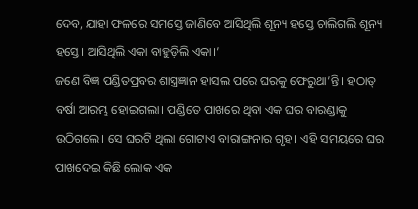ଦେବ, ଯାହା ଫଳରେ ସମସ୍ତେ ଜାଣିବେ ଆସିଥିଲି ଶୂନ୍ୟ ହସ୍ତେ ଚାଲିଗଲି ଶୂନ୍ୟ ହସ୍ତେ। ଆସିଥିଲି ଏକା ବାହୁଡ଼ିଲି ଏକା।’
ଜଣେ ବିଜ୍ଞ ପଣ୍ଡିତପ୍ରବର ଶାସ୍ତ୍ରଜ୍ଞାନ ହାସଲ ପରେ ଘରକୁ ଫେରୁଥା’ନ୍ତି। ହଠାତ୍ ବର୍ଷା ଆରମ୍ଭ ହୋଇଗଲା। ପଣ୍ଡିତେ ପାଖରେ ଥିବା ଏକ ଘର ବାରଣ୍ଡାକୁ ଉଠିଗଲେ। ସେ ଘରଟି ଥିଲା ଗୋଟାଏ ବାରାଙ୍ଗନାର ଗୃହ। ଏହି ସମୟରେ ଘର ପାଖଦେଇ କିଛି ଲୋକ ଏକ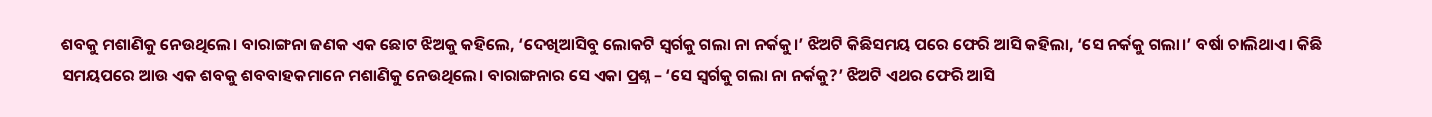ଶବକୁ ମଶାଣିକୁ ନେଉଥିଲେ। ବାରାଙ୍ଗନା ଜଣକ ଏକ ଛୋଟ ଝିଅକୁ କହିଲେ, ‘ଦେଖିଆସିବୁ ଲୋକଟି ସ୍ୱର୍ଗକୁ ଗଲା ନା ନର୍କକୁ।’ ଝିଅଟି କିଛିସମୟ ପରେ ଫେରି ଆସି କହିଲା, ‘ସେ ନର୍କକୁ ଗଲା।’ ବର୍ଷା ଚାଲିଥାଏ। କିଛି ସମୟପରେ ଆଉ ଏକ ଶବକୁ ଶବବାହକମାନେ ମଶାଣିକୁ ନେଉଥିଲେ। ବାରାଙ୍ଗନାର ସେ ଏକା ପ୍ରଶ୍ନ – ‘ସେ ସ୍ୱର୍ଗକୁ ଗଲା ନା ନର୍କକୁ?’ ଝିଅଟି ଏଥର ଫେରି ଆସି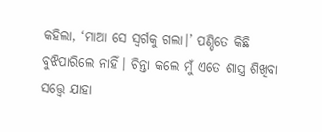କହିଲା, ‘ମାଆ ସେ ସ୍ୱର୍ଗକୁ ଗଲା।’ ପଣ୍ଡିତେ କିଛି ବୁଝିପାରିଲେ ନାହିଁ। ଚିନ୍ତା କଲେ ମୁଁ ଏତେ ଶାସ୍ତ୍ର ଶିଖିବା ସତ୍ତ୍ବେ ଯାହା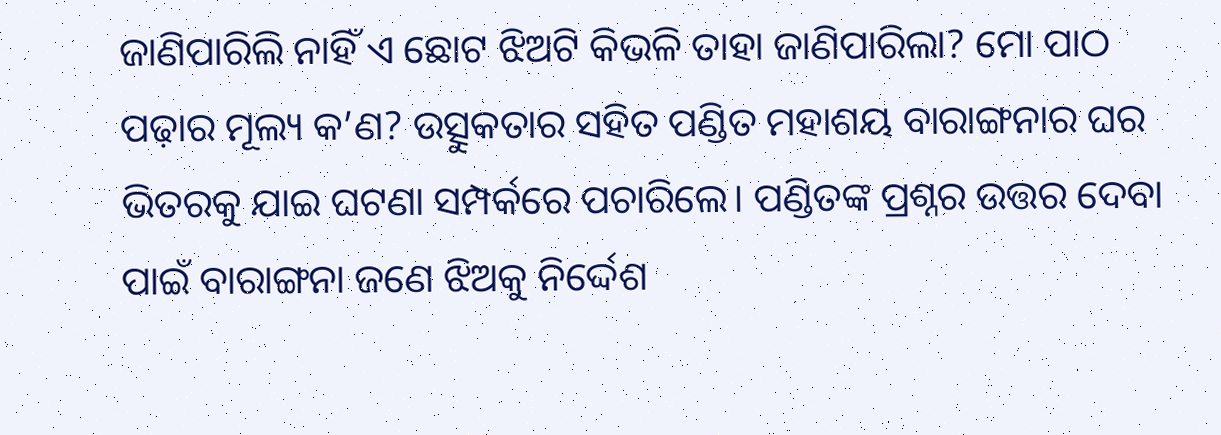ଜାଣିପାରିଲି ନାହିଁ ଏ ଛୋଟ ଝିଅଟି କିଭଳି ତାହା ଜାଣିପାରିଲା? ମୋ ପାଠ ପଢ଼ାର ମୂଲ୍ୟ କ’ଣ? ଉତ୍ସୁକତାର ସହିତ ପଣ୍ଡିତ ମହାଶୟ ବାରାଙ୍ଗନାର ଘର ଭିତରକୁ ଯାଇ ଘଟଣା ସମ୍ପର୍କରେ ପଚାରିଲେ। ପଣ୍ଡିତଙ୍କ ପ୍ରଶ୍ନର ଉତ୍ତର ଦେବା ପାଇଁ ବାରାଙ୍ଗନା ଜଣେ ଝିଅକୁ ନିର୍ଦ୍ଦେଶ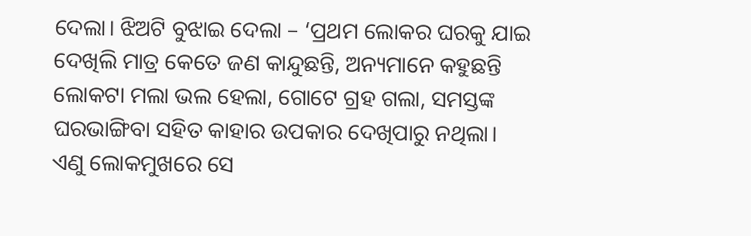ଦେଲା। ଝିଅଟି ବୁଝାଇ ଦେଲା – ‘ପ୍ରଥମ ଲୋକର ଘରକୁ ଯାଇ ଦେଖିଲି ମାତ୍ର କେତେ ଜଣ କାନ୍ଦୁଛନ୍ତି, ଅନ୍ୟମାନେ କହୁଛନ୍ତି ଲୋକଟା ମଲା ଭଲ ହେଲା, ଗୋଟେ ଗ୍ରହ ଗଲା, ସମସ୍ତଙ୍କ ଘରଭାଙ୍ଗିବା ସହିତ କାହାର ଉପକାର ଦେଖିପାରୁ ନଥିଲା। ଏଣୁ ଲୋକମୁଖରେ ସେ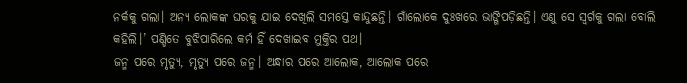ନର୍କକୁ ଗଲା। ଅନ୍ୟ ଲୋକଙ୍କ ଘରକୁ ଯାଇ ଦେଖିଲି ସମସ୍ତେ କାନ୍ଦୁଛନ୍ତି। ଗାଁଲୋକେ ଦୁଃଖରେ ଭାଙ୍ଗିପଡ଼ିଛନ୍ତି। ଏଣୁ ସେ ସ୍ୱର୍ଗକୁ ଗଲା ବୋଲି କହିଲି।’ ପଣ୍ଡିତେ ବୁଝିପାରିଲେ କର୍ମ ହିଁ ଦେଖାଇବ ମୁକ୍ତିର ପଥ।
ଜନ୍ମ ପରେ ମୃତ୍ୟୁ, ମୃତ୍ୟୁ ପରେ ଜନ୍ମ। ଅନ୍ଧାର ପରେ ଆଲୋକ, ଆଲୋକ ପରେ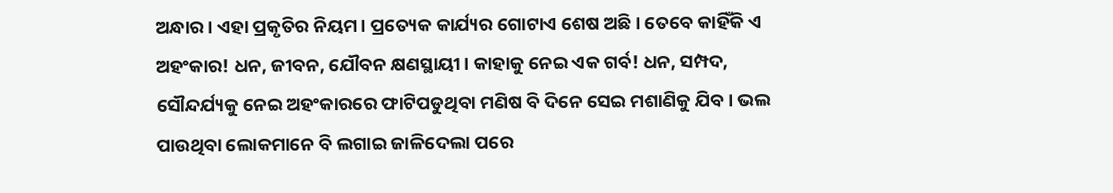ଅନ୍ଧାର। ଏହା ପ୍ରକୃତିର ନିୟମ। ପ୍ରତ୍ୟେକ କାର୍ଯ୍ୟର ଗୋଟାଏ ଶେଷ ଅଛି। ତେବେ କାହିଁକି ଏ ଅହଂକାର! ଧନ, ଜୀବନ, ଯୌବନ କ୍ଷଣସ୍ଥାୟୀ। କାହାକୁ ନେଇ ଏକ ଗର୍ବ! ଧନ, ସମ୍ପଦ, ସୌନ୍ଦର୍ଯ୍ୟକୁ ନେଇ ଅହଂକାରରେ ଫାଟିପଡୁଥିବା ମଣିଷ ବି ଦିନେ ସେଇ ମଶାଣିକୁ ଯିବ। ଭଲ ପାଉଥିବା ଲୋକମାନେ ବି ଲଗାଇ ଜାଳିଦେଲା ପରେ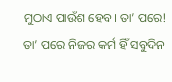ମୁଠାଏ ପାଉଁଶ ହେବ। ତା’ ପରେ! ତା’ ପରେ ନିଜର କର୍ମ ହିଁ ସବୁଦିନ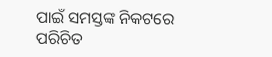ପାଇଁ ସମସ୍ତଙ୍କ ନିକଟରେ ପରିଚିତ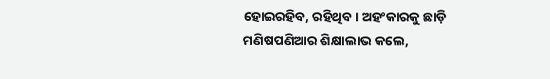ହୋଇରହିବ, ରହିଥିବ। ଅହଂକାରକୁ ଛାଡ଼ି ମଣିଷପଣିଆର ଶିକ୍ଷାଲାଭ କଲେ,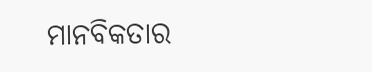ମାନବିକତାର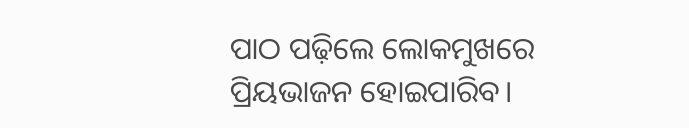ପାଠ ପଢ଼ିଲେ ଲୋକମୁଖରେ ପ୍ରିୟଭାଜନ ହୋଇପାରିବ।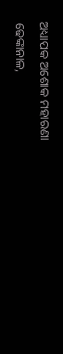ଅଧ୍ୟାପକ ଅଶୋକ ମହାରଣା
ଢେଙ୍କାନାଳ,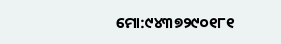ମୋ:୯୪୩୭୨୯୦୧୮୧